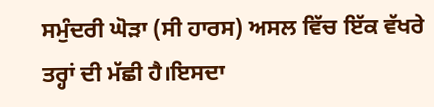ਸਮੁੰਦਰੀ ਘੋੜਾ (ਸੀ ਹਾਰਸ) ਅਸਲ ਵਿੱਚ ਇੱਕ ਵੱਖਰੇ ਤਰ੍ਹਾਂ ਦੀ ਮੱਛੀ ਹੈ।ਇਸਦਾ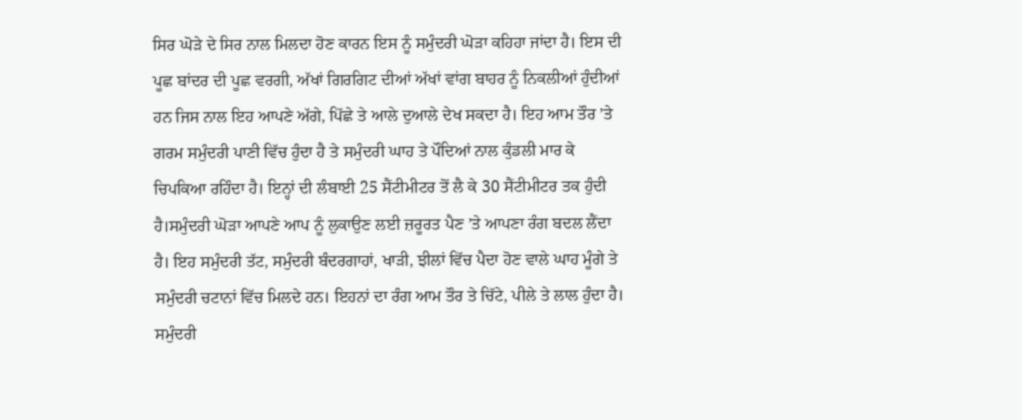ਸਿਰ ਘੋੜੇ ਦੇ ਸਿਰ ਨਾਲ ਮਿਲਦਾ ਹੋਣ ਕਾਰਨ ਇਸ ਨੂੰ ਸਮੁੰਦਰੀ ਘੋੜਾ ਕਹਿਹਾ ਜਾਂਦਾ ਹੈ। ਇਸ ਦੀ ਪੂਛ ਬਾਂਦਰ ਦੀ ਪੂਛ ਵਰਗੀ, ਅੱਖਾਂ ਗਿਰਗਿਟ ਦੀਆਂ ਅੱਖਾਂ ਵਾਂਗ ਬਾਹਰ ਨੂੰ ਨਿਕਲੀਆਂ ਹੁੰਦੀਆਂ ਹਨ ਜਿਸ ਨਾਲ ਇਹ ਆਪਣੇ ਅੱਗੇ, ਪਿੱਛੇ ਤੇ ਆਲੇ ਦੁਆਲੇ ਦੇਖ ਸਕਦਾ ਹੈ। ਇਹ ਆਮ ਤੌਰ ’ਤੇ ਗਰਮ ਸਮੁੰਦਰੀ ਪਾਣੀ ਵਿੱਚ ਹੁੰਦਾ ਹੈ ਤੇ ਸਮੁੰਦਰੀ ਘਾਹ ਤੇ ਪੌਦਿਆਂ ਨਾਲ ਕੁੰਡਲੀ ਮਾਰ ਕੇ ਚਿਪਕਿਆ ਰਹਿੰਦਾ ਹੈ। ਇਨ੍ਹਾਂ ਦੀ ਲੰਬਾਈ 25 ਸੈਂਟੀਮੀਟਰ ਤੋਂ ਲੈ ਕੇ 30 ਸੈਂਟੀਮੀਟਰ ਤਕ ਹੁੰਦੀ ਹੈ।ਸਮੁੰਦਰੀ ਘੋੜਾ ਆਪਣੇ ਆਪ ਨੂੰ ਲੁਕਾਉਣ ਲਈ ਜ਼ਰੂਰਤ ਪੈਣ ’ਤੇ ਆਪਣਾ ਰੰਗ ਬਦਲ ਲੈਂਦਾ ਹੈ। ਇਹ ਸਮੁੰਦਰੀ ਤੱਟ, ਸਮੁੰਦਰੀ ਬੰਦਰਗਾਹਾਂ, ਖਾੜੀ, ਝੀਲਾਂ ਵਿੱਚ ਪੈਦਾ ਹੋਣ ਵਾਲੇ ਘਾਹ ਮੂੰਗੇ ਤੇ ਸਮੁੰਦਰੀ ਚਟਾਨਾਂ ਵਿੱਚ ਮਿਲਦੇ ਹਨ। ਇਹਨਾਂ ਦਾ ਰੰਗ ਆਮ ਤੌਰ ਤੇ ਚਿੱਟੇ, ਪੀਲੇ ਤੇ ਲਾਲ ਹੁੰਦਾ ਹੈ। ਸਮੁੰਦਰੀ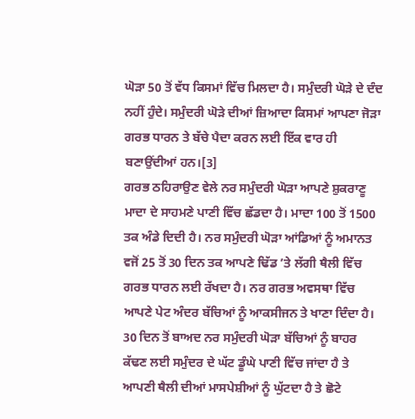ਘੋੜਾ 50 ਤੋਂ ਵੱਧ ਕਿਸਮਾਂ ਵਿੱਚ ਮਿਲਦਾ ਹੈ। ਸਮੁੰਦਰੀ ਘੋੜੇ ਦੇ ਦੰਦ ਨਹੀਂ ਹੁੰਦੇ। ਸਮੁੰਦਰੀ ਘੋੜੇ ਦੀਆਂ ਜ਼ਿਆਦਾ ਕਿਸਮਾਂ ਆਪਣਾ ਜੋੜਾ ਗਰਭ ਧਾਰਨ ਤੇ ਬੱਚੇ ਪੈਦਾ ਕਰਨ ਲਈ ਇੱਕ ਵਾਰ ਹੀ ਬਣਾਉਂਦੀਆਂ ਹਨ।[3]
ਗਰਭ ਠਹਿਰਾਉਣ ਵੇਲੇ ਨਰ ਸਮੁੰਦਰੀ ਘੋੜਾ ਆਪਣੇ ਸ਼ੁਕਰਾਣੂ ਮਾਦਾ ਦੇ ਸਾਹਮਣੇ ਪਾਣੀ ਵਿੱਚ ਛੱਡਦਾ ਹੈ। ਮਾਦਾ 100 ਤੋਂ 1500 ਤਕ ਅੰਡੇ ਦਿਦੀ ਹੈ। ਨਰ ਸਮੁੰਦਰੀ ਘੋੜਾ ਆਂਡਿਆਂ ਨੂੰ ਅਮਾਨਤ ਵਜੋਂ 25 ਤੋਂ 30 ਦਿਨ ਤਕ ਆਪਣੇ ਢਿੱਡ ’ਤੇ ਲੱਗੀ ਥੈਲੀ ਵਿੱਚ ਗਰਭ ਧਾਰਨ ਲਈ ਰੱਖਦਾ ਹੈ। ਨਰ ਗਰਭ ਅਵਸਥਾ ਵਿੱਚ ਆਪਣੇ ਪੇਟ ਅੰਦਰ ਬੱਚਿਆਂ ਨੂੰ ਆਕਸੀਜਨ ਤੇ ਖਾਣਾ ਦਿੰਦਾ ਹੈ। 30 ਦਿਨ ਤੋਂ ਬਾਅਦ ਨਰ ਸਮੁੰਦਰੀ ਘੋੜਾ ਬੱਚਿਆਂ ਨੂੰ ਬਾਹਰ ਕੱਢਣ ਲਈ ਸਮੁੰਦਰ ਦੇ ਘੱਟ ਡੂੰਘੇ ਪਾਣੀ ਵਿੱਚ ਜਾਂਦਾ ਹੈ ਤੇ ਆਪਣੀ ਥੈਲੀ ਦੀਆਂ ਮਾਸਪੇਸ਼ੀਆਂ ਨੂੰ ਘੁੱਟਦਾ ਹੈ ਤੇ ਛੋਟੇ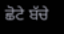ਛੋਟੇ ਬੱਚੇ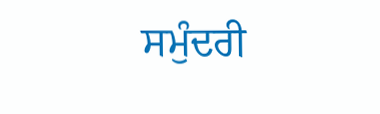ਸਮੁੰਦਰੀ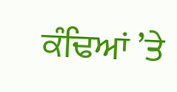ਕੰਢਿਆਂ ’ਤੇ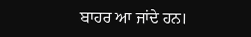ਬਾਹਰ ਆ ਜਾਂਦੇ ਹਨ।